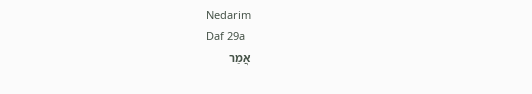Nedarim
Daf 29a
אֲמַר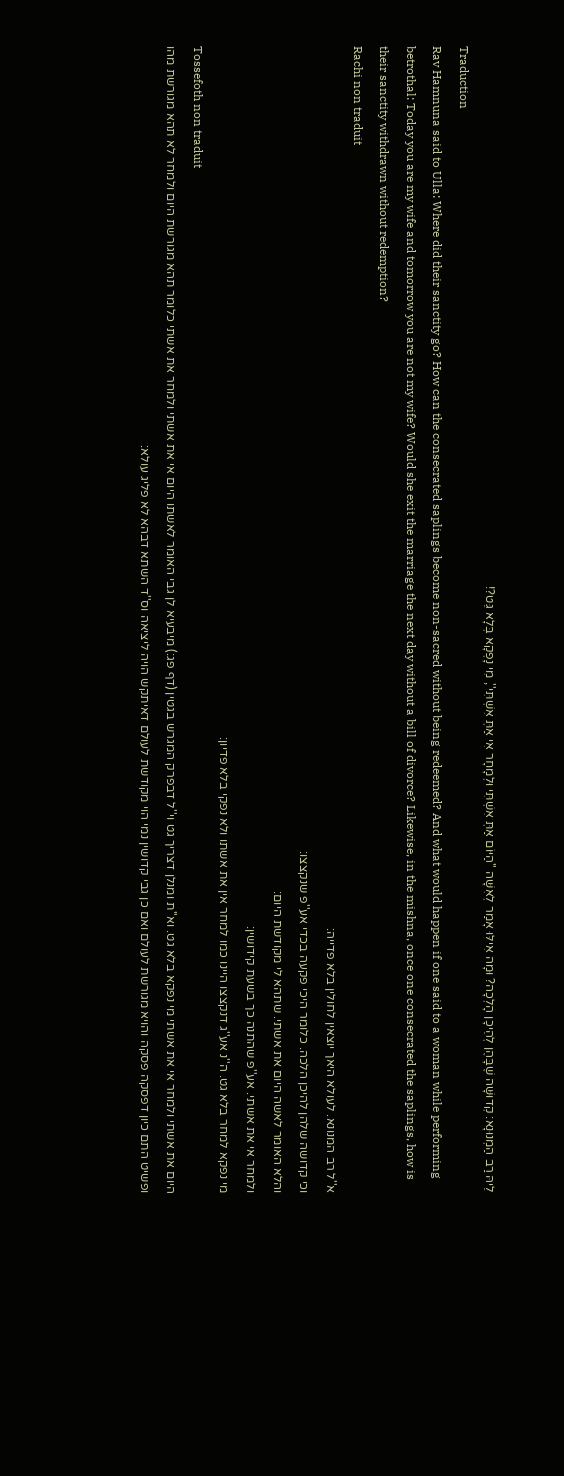לֵיהּ רַב הַמְנוּנָא: קְדוּשָּׁה שֶׁבָּהֶן לְהֵיכָן הָלְכָה? וּמָה אִילּוּ אָמַר לְאִשָּׁה ''הַיּוֹם אַתְּ אִשְׁתִּי וּלְמָחָר אִי אַתְּ אִשְׁתִּי'', מִי נָפְקָא בְּלָא גֵּט?!
Traduction
Rav Hamnuna said to Ulla: Where did their sanctity go? How can the consecrated saplings become non-sacred without being redeemed? And what would happen if one said to a woman while performing betrothal: Today you are my wife and tomorrow you are not my wife? Would she exit the marriage the next day without a bill of divorce? Likewise, in the mishna, once one consecrated the saplings, how is their sanctity withdrawn without redemption?
Rachi non traduit
א''ל רב המנונא. לעולא היאך יוצאין לחולין בלא פדייה:
וכי קדושה שלהן להיכן הלכה. כלומר היכי פקעה בכדי אע''פ שנקצצו:
והלא האומר לאשה היום את אשתי. שתהא לי מקודשת היום:
ולמחר אי את אשתי. אע''פ שהתנה כך בשעת קידושין:
מי נפקא למחר בלא גט. ה''נ אע''ג דנקצצו היינו כמו למחר אין את אשתו ולא נפקי בלא פדיון:
Tossefoth non traduit
היום את אשתי ולמחר אי את אשתי מי נפקא בלא גט. וא''ת ומנלן דצריך גט וי''ל דבפרק המגרש בגטין (דף פג:) מיבעיא לן גבי האומר לאשתו היום אי את אשתי ולמחר את אשתי כלומר תהא מגורשת היום ולמחר לא תהא מגורשת מהו ופשיט התם כיון דפסקה פסקה והויא מגורשת לעולם ואם כן גבי קדושין נמי הוי מקודשת לעולם דאיתקש הויה ליציאה וס''ד השתא דבהא לא פליג עולא: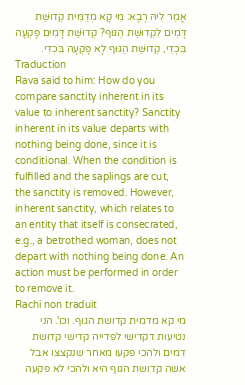אֲמַר לֵיהּ רָבָא: מִי קָא מְדַמֵּית קְדוּשַּׁת דָּמִים לִקְדוּשַּׁת הַגּוּף? קְדוּשַּׁת דָּמִים פָּקְעָה בִּכְדֵי, קְדוּשַּׁת הַגּוּף לָא פָּקְעָה בִּכְדִי.
Traduction
Rava said to him: How do you compare sanctity inherent in its value to inherent sanctity? Sanctity inherent in its value departs with nothing being done, since it is conditional. When the condition is fulfilled and the saplings are cut, the sanctity is removed. However, inherent sanctity, which relates to an entity that itself is consecrated, e.g., a betrothed woman, does not depart with nothing being done. An action must be performed in order to remove it.
Rachi non traduit
מי קא מדמית קדושת הגוף. וכו'. הני נטיעות דקדישי לפדייה קדישי קדושת דמים ולהכי פקעו מאחר שנקצצו אבל אשה קדושת הגוף היא ולהכי לא פקעה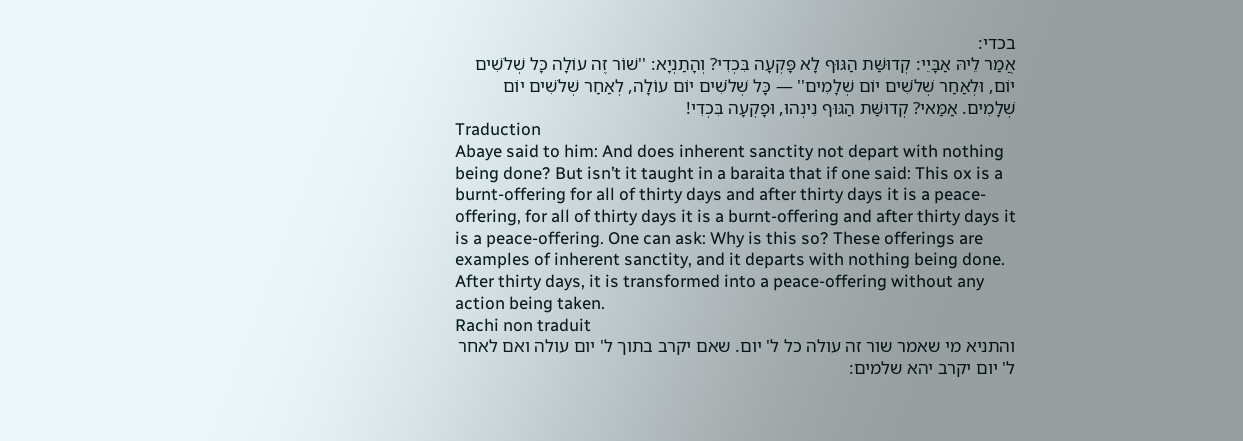בכדי:
אֲמַר לֵיהּ אַבָּיֵי: קְדוּשַּׁת הַגּוּף לָא פָּקְעָה בִּכְדִי? וְהָתַנְיָא: ''שׁוֹר זֶה עוֹלָה כָּל שְׁלֹשִׁים יוֹם, וּלְאַחַר שְׁלֹשִׁים יוֹם שְׁלָמִים'' — כָּל שְׁלֹשִׁים יוֹם עוֹלָה, לְאַחַר שְׁלֹשִׁים יוֹם שְׁלָמִים. אַמַּאי? קְדוּשַּׁת הַגּוּף נִינְהוּ, וּפָקְעָה בִּכְדִי!
Traduction
Abaye said to him: And does inherent sanctity not depart with nothing being done? But isn’t it taught in a baraita that if one said: This ox is a burnt-offering for all of thirty days and after thirty days it is a peace-offering, for all of thirty days it is a burnt-offering and after thirty days it is a peace-offering. One can ask: Why is this so? These offerings are examples of inherent sanctity, and it departs with nothing being done. After thirty days, it is transformed into a peace-offering without any action being taken.
Rachi non traduit
והתניא מי שאמר שור זה עולה כל ל' יום. שאם יקרב בתוך ל' יום עולה ואם לאחר ל' יום יקרב יהא שלמים: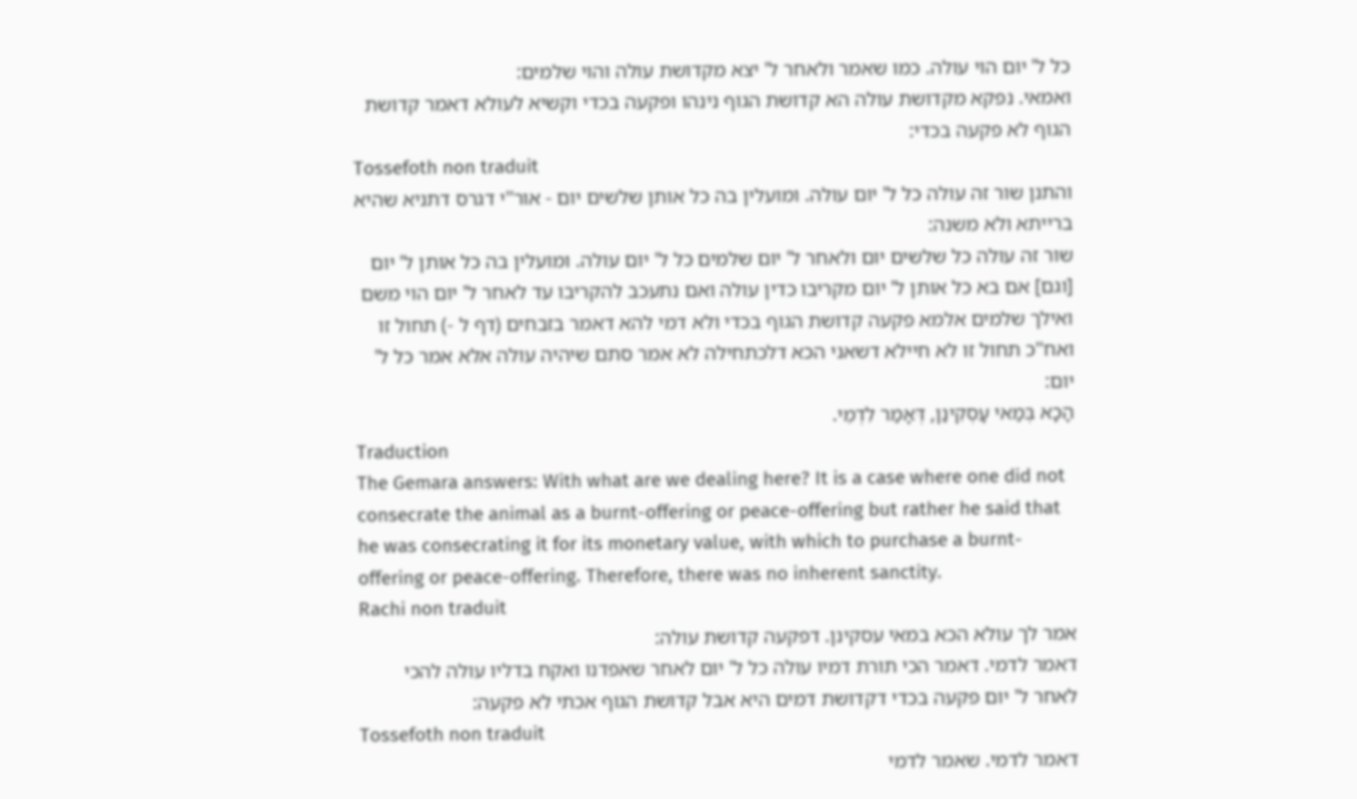כל ל' יום הוי עולה. כמו שאמר ולאחר ל' יצא מקדושת עולה והוי שלמים:
ואמאי. נפקא מקדושת עולה הא קדושת הגוף נינהו ופקעה בכדי וקשיא לעולא דאמר קדושת הגוף לא פקעה בכדי:
Tossefoth non traduit
והתנן שור זה עולה כל ל' יום עולה. ומועלין בה כל אותן שלשים יום - אור''י דגרס דתניא שהיא ברייתא ולא משנה:
שור זה עולה כל שלשים יום ולאחר ל' יום שלמים כל ל' יום עולה. ומועלין בה כל אותן ל' יום [וגם] אם בא כל אותן ל' יום מקריבו כדין עולה ואם נתעכב להקריבו עד לאחר ל' יום הוי משם ואילך שלמים אלמא פקעה קדושת הגוף בכדי ולא דמי להא דאמר בזבחים (דף ל -) תחול זו ואח''כ תחול זו לא חיילא דשאני הכא דלכתחילה לא אמר סתם שיהיה עולה אלא אמר כל ל' יום:
הָכָא בְּמַאי עָסְקִינַן, דְּאָמַר לִדְמֵי.
Traduction
The Gemara answers: With what are we dealing here? It is a case where one did not consecrate the animal as a burnt-offering or peace-offering but rather he said that he was consecrating it for its monetary value, with which to purchase a burnt-offering or peace-offering. Therefore, there was no inherent sanctity.
Rachi non traduit
אמר לך עולא הכא במאי עסקינן. דפקעה קדושת עולה:
דאמר לדמי. דאמר הכי תורת דמיו עולה כל ל' יום לאחר שאפדנו ואקח בדליו עולה להכי לאחר ל' יום פקעה בכדי דקדושת דמים היא אבל קדושת הגוף אכתי לא פקעה:
Tossefoth non traduit
דאמר לדמי. שאמר לדמי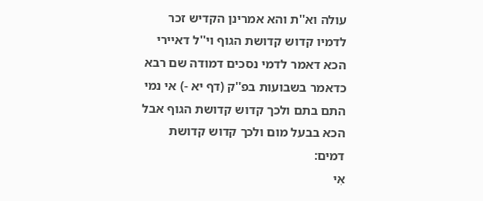עולה וא''ת והא אמרינן הקדיש זכר לדמיו קדוש קדושת הגוף וי''ל דאיירי הכא דאמר לדמי נסכים דמודה שם רבא כדאמר בשבועות בפ''ק (דף יא -) אי נמי התם בתם ולכך קדוש קדושת הגוף אבל הכא בבעל מום ולכך קדוש קדושת דמים:
אִי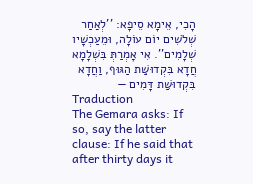הָכִי, אֵימָא סֵיפָא: ''לְאַחַר שְׁלֹשִׁים יוֹם עוֹלָה, וּמֵעַכְשָׁיו שְׁלָמִים''. אִי אָמְרַתְּ בִּשְׁלָמָא חֲדָא בִּקְדוּשַּׁת הַגּוּף, וַחֲדָא בִּקְדוּשַּׁת דָּמִים —
Traduction
The Gemara asks: If so, say the latter clause: If he said that after thirty days it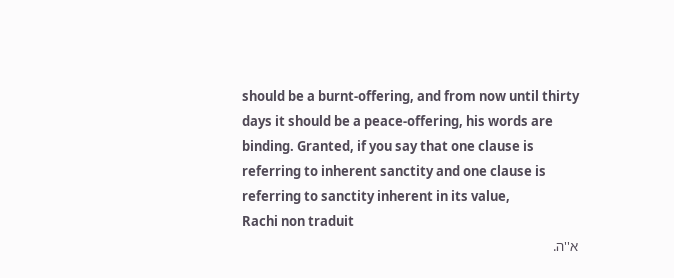should be a burnt-offering, and from now until thirty days it should be a peace-offering, his words are binding. Granted, if you say that one clause is referring to inherent sanctity and one clause is referring to sanctity inherent in its value,
Rachi non traduit
א''ה.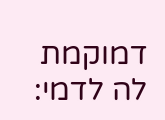דמוקמת לה לדמי: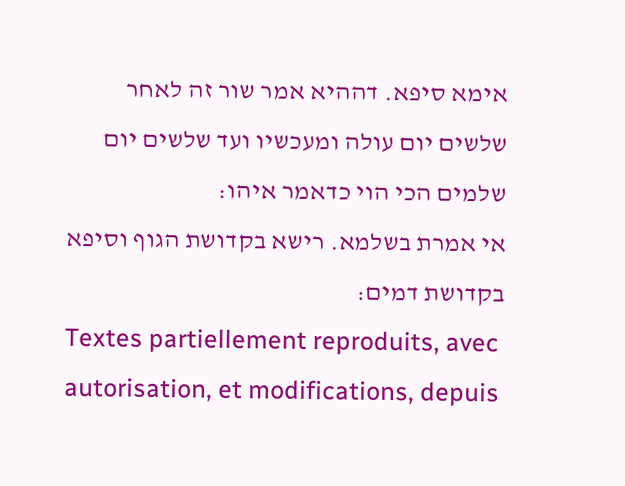אימא סיפא. דההיא אמר שור זה לאחר שלשים יום עולה ומעכשיו ועד שלשים יום שלמים הכי הוי כדאמר איהו:
אי אמרת בשלמא. רישא בקדושת הגוף וסיפא בקדושת דמים:
Textes partiellement reproduits, avec autorisation, et modifications, depuis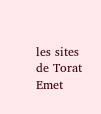les sites de Torat Emet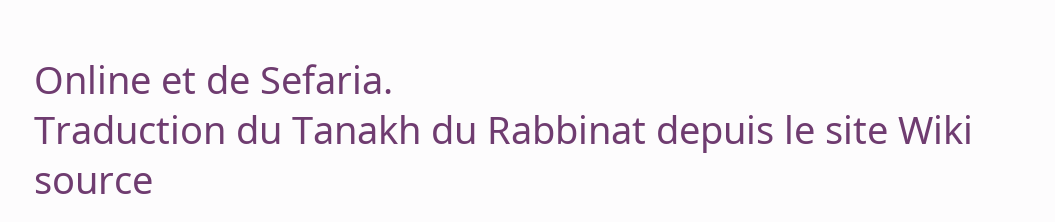Online et de Sefaria.
Traduction du Tanakh du Rabbinat depuis le site Wiki source